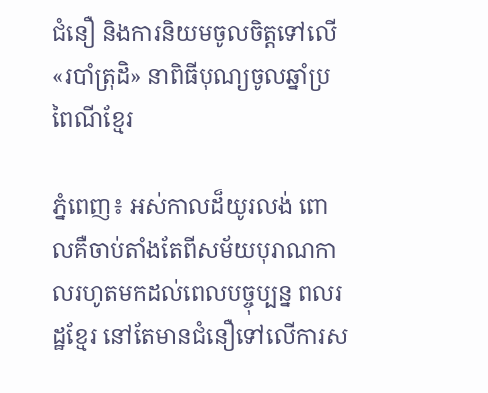ជំនឿ និងការនិយមចូលចិត្តទៅលើ «របាំត្រុដិ» នាពិធីបុណ្យចូលឆ្នាំប្រពៃណីខ្មែរ

ភ្នំពេញ៖ អស់កាលដ៏យូរលង់ ពោលគឺចាប់តាំងតែពីសម័យបុរាណកាលរហូតមកដល់ពេលបច្ចុប្បន្ន ពលរដ្ឋខ្មែរ នៅតែមានជំនឿទៅលើការស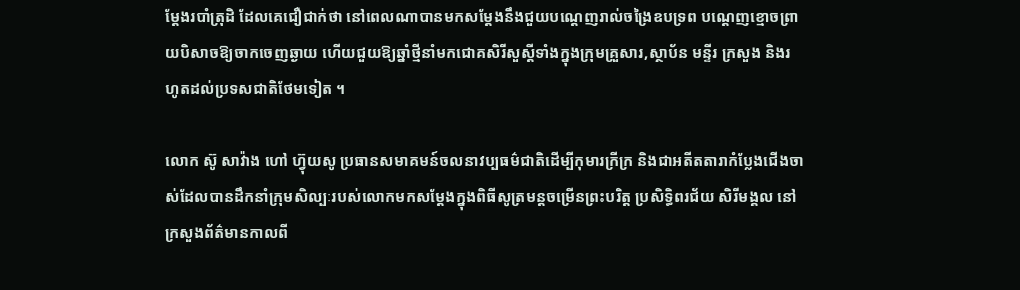ម្តែងរបាំត្រុដិ ដែលគេជឿជាក់ថា នៅពេលណាបានមកសម្តែងនឹងជួយបណ្តេញរាល់ចង្រៃឧបទ្រព បណ្តេញខ្មោចព្រាយបិសាចឱ្យចាកចេញឆ្ងាយ ហើយជួយឱ្យឆ្នាំថ្មីនាំមកជោគសិរីសួស្តីទាំងក្នុងក្រុមគ្រួសារ,ស្ថាប័ន មន្ទីរ ក្រសួង និងរហូតដល់ប្រទសជាតិថែមទៀត ។

លោក ស៊ូ សាវ៉ាង ហៅ ហ៊្វុយសូ ប្រធានសមាគមន៍ចលនាវប្បធម៌ជាតិដើម្បីកុមារក្រីក្រ និងជាអតីតតារាកំប្លែងជើងចាស់ដែលបានដឹកនាំក្រុមសិល្បៈរបស់លោកមកសម្តែងក្នុងពិធីសូត្រមន្តចម្រើនព្រះបរិត្ត ប្រសិទ្ធិពរជ័យ សិរីមង្គល នៅក្រសួងព័ត៌មានកាលពី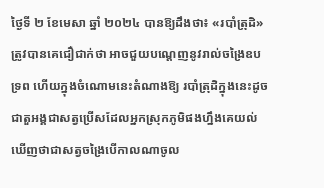ថ្ងៃទី ២ ខែមេសា ឆ្នាំ ២០២៤ បានឱ្យដឹងថា៖ «របាំត្រុដិ» ត្រូវបានគេជឿជាក់ថា អាចជួយបណ្តេញនូវរាល់ចង្រៃឧបទ្រព ហើយក្នុងចំណោមនេះតំណាងឱ្យ របាំត្រុដិក្នុងនេះដូចជាតួអង្គជាសត្វប្រើសដែលអ្នកស្រុកភូមិផងហ្នឹងគេយល់ឃើញថាជាសត្វចង្រៃបើកាលណាចូល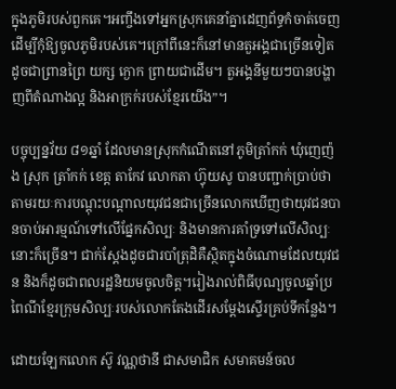ក្នុងភូមិរបស់ពួកគេ។អញ្ចឹងទៅអ្នកស្រុកគេនាំគ្នាដេញព័ទ្ធកំចាត់ចេញដើម្បីកុំឱ្យចូលភូមិរបស់គេ។ក្រៅពីនេះក៏នៅមានតួអង្គជាច្រើនទៀតដូចជាព្រានព្រៃ យក្ស ក្ងោក ព្រាយជាដើម។ តួអង្គនីមួយៗបានបង្ហាញពីតំណាងល្អ និងអាក្រក់របស់ខ្មែរយើង”។

បច្ចុប្បន្នវ័យ ៨១ឆ្នាំ ដែលមានស្រុកកំណើតនៅភូមិត្រាំកក់ ឃុំញេញ៉ង ស្រុក ត្រាំកក់ ខេត្ត តាកែវ លោកតា ហ៊្វុយសូ បានបញ្ជាក់ប្រាប់ថាតាមរយៈការបណ្តុះបណ្តាលយុវជនជាច្រើនលោកឃើញថាយុវជនបានចាប់អារម្មណ៍ទៅលើផ្នែកសិល្បៈ និងមានការគាំទ្រទៅលើសិល្បៈនោះក៏ច្រើន។ ជាក់ស្តែងដូចជារបាំត្រុដិគឺស្ថិតក្នុងចំណោមដែលយុវជន និងក៏ដូចជាពលរដ្ឋនិយមចូលចិត្ត។រៀងរាល់ពិធីបុណ្យចូលឆ្នាំប្រពៃណីខ្មែរក្រុមសិល្បៈរបស់លោកតែងដើរសម្តែងស្ទើរគ្រប់ទីកន្លែង។

ដោយឡែកលោក ស៊ូ វណ្ណថានី ជាសមាជិក សមាគមន៍ចល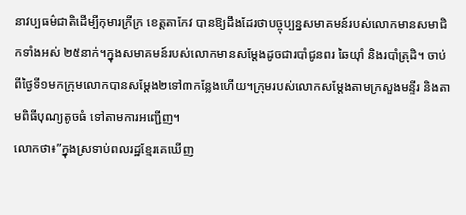នាវប្បធម៌ជាតិដើម្បីកុមារក្រីក្រ ខេត្តតាកែវ បានឱ្យដឹងដែរថាបច្ចុប្បន្នសមាគមន៍របស់លោកមានសមាជិកទាំងអស់ ២៥នាក់។ក្នុងសមាគមន៍របស់លោកមានសម្តែងដូចជារបាំជូនពរ ឆៃយ៉ាំ និងរបាំត្រុដិ។ ចាប់ពីថ្ងៃទី១មកក្រុមលោកបានសម្តែង២ទៅ៣កន្លែងហើយ។ក្រុមរបស់លោកសម្តែងតាមក្រសួងមន្ទីរ និងតាមពិធីបុណ្យតូចធំ ទៅតាមការអញ្ជើញ។
លោកថា៖”ក្នុងស្រទាប់ពលរដ្ឋខ្មែរគេឃើញ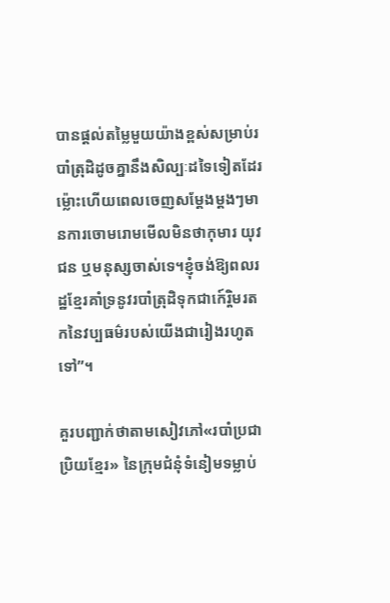បានផ្តល់តម្លៃមួយយ៉ាងខ្ពស់សម្រាប់របាំត្រុដិដូចគ្នានឹងសិល្បៈដទៃទៀតដែរ ម្ល៉ោះហើយពេលចេញសម្តែងម្តងៗមានការចោមរោមមើលមិនថាកុមារ យុវជន ឬមនុស្សចាស់ទេ។ខ្ញុំចង់ឱ្យពលរដ្ឋខ្មែរគាំទ្រនូវរបាំត្រុដិទុកជាកេ៍រ្តិមរតកនៃវប្បធម៌របស់យើងជារៀងរហូតទៅ”។

គួរបញ្ជាក់ថាតាមសៀវភៅ«របាំប្រជាប្រិយខ្មែរ» នៃក្រុមជំនុំទំនៀមទម្លាប់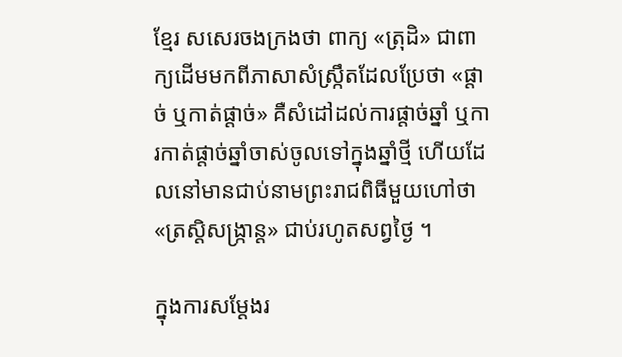ខ្មែរ សសេរចងក្រងថា ពាក្យ «ត្រុដិ» ជាពាក្យដើមមកពីភាសាសំស្ក្រឹតដែលប្រែថា «ផ្តាច់ ឬកាត់ផ្តាច់» គឺសំដៅដល់ការផ្តាច់ឆ្នាំ ឬការកាត់ផ្តាច់ឆ្នាំចាស់ចូលទៅក្នុងឆ្នាំថ្មី ហើយដែលនៅមានជាប់នាមព្រះរាជពិធីមួយហៅថា «ត្រស្តិសង្ក្រាន្ត» ជាប់រហូតសព្វថ្ងៃ ។

ក្នុងការសម្តែងរ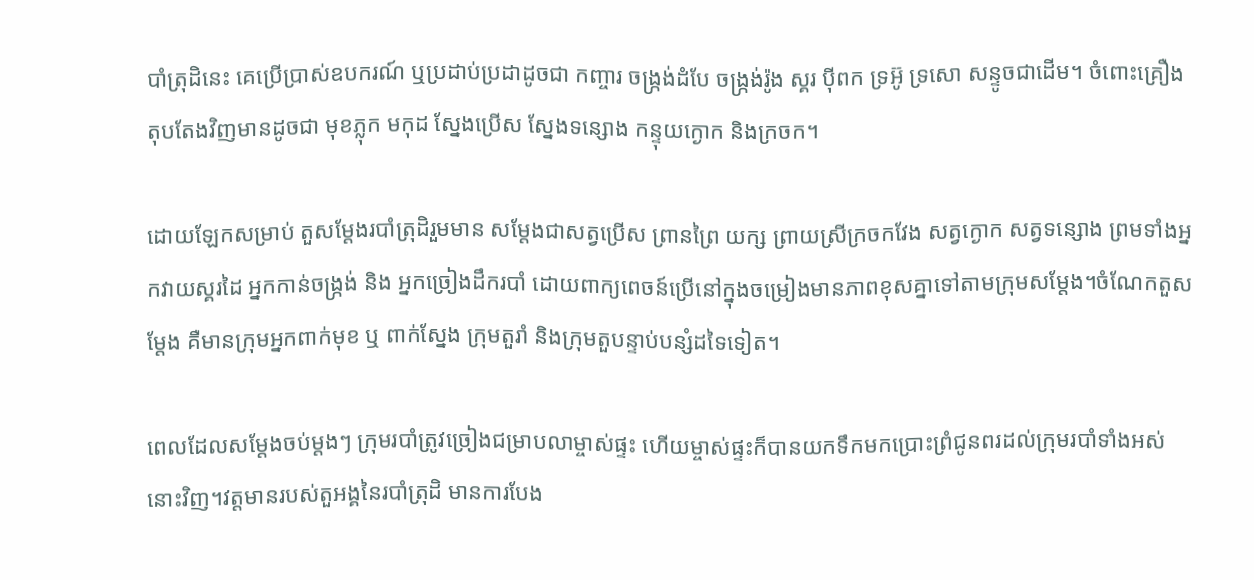បាំត្រុដិនេះ គេប្រើប្រាស់ឧបករណ៍ ឬប្រដាប់ប្រដាដូចជា កញ្ចារ ចង្ក្រង់ដំបែ ចង្ក្រង់រ៉ូង ស្គរ ប៉ីពក ទ្រអ៊ូ ទ្រសោ សន្ទូចជាដើម។ ចំពោះគ្រឿងតុបតែងវិញមានដូចជា មុខភ្លុក មកុដ ស្នែងប្រើស ស្នែងទន្សោង កន្ទុយក្ងោក និងក្រចក។

ដោយឡែកសម្រាប់ តួសម្តែងរបាំត្រុដិរួមមាន សម្តែងជាសត្វប្រើស ព្រានព្រៃ យក្ស ព្រាយស្រីក្រចកវែង សត្វក្ងោក សត្វទន្សោង ព្រមទាំងអ្នកវាយស្គរដៃ អ្នកកាន់ចង្ក្រង់ និង អ្នកច្រៀងដឹករបាំ ដោយពាក្យពេចន៍ប្រើនៅក្នុងចម្រៀងមានភាពខុសគ្នាទៅតាមក្រុមសម្តែង។ចំណែកតួសម្តែង គឺមានក្រុមអ្នកពាក់មុខ ឬ ពាក់ស្នែង ក្រុមតួរាំ និងក្រុមតួបន្ទាប់បន្សំដទៃទៀត។

ពេលដែលសម្តែងចប់ម្តងៗ ក្រុមរបាំត្រូវច្រៀងជម្រាបលាម្ចាស់ផ្ទះ ហើយម្ចាស់ផ្ទះក៏បានយកទឹកមកប្រោះព្រំជូនពរដល់ក្រុមរបាំទាំងអស់នោះវិញ។វត្តមានរបស់តួអង្គនៃរបាំត្រុដិ មានការបែង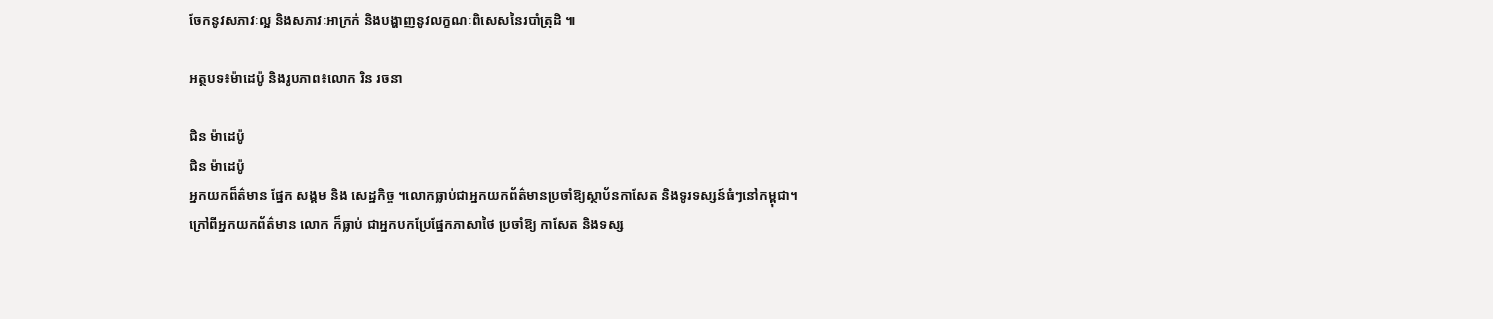ចែកនូវសភាវៈល្អ និងសភាវៈអាក្រក់ និងបង្ហាញនូវលក្ខណៈពិសេសនៃរបាំត្រុដិ ៕

អត្ថបទ៖ម៉ាដេប៉ូ និងរូបភាព៖លោក រិន រចនា

ជិន ម៉ាដេប៉ូ
ជិន ម៉ាដេប៉ូ
អ្នកយកព៏ត៌មាន ផ្នែក សង្គម និង សេដ្ឋកិច្ច ។លោកធ្លាប់ជាអ្នកយកព័ត៌មានប្រចាំឱ្យស្ថាប័នកាសែត និងទូរទស្សន៍ធំៗនៅកម្ពុជា។ក្រៅពីអ្នកយកព័ត៌មាន លោក ក៏ធ្លាប់ ជាអ្នកបកប្រែផ្នែកភាសាថៃ ប្រចាំឱ្យ កាសែត និងទស្ស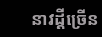នាវដ្តីច្រើន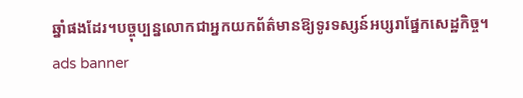ឆ្នាំផងដែរ។បច្ចុប្បន្នលោកជាអ្នកយកព័ត៌មានឱ្យទូរទស្សន៍អប្សរាផ្នែកសេដ្ឋកិច្ច។
ads banner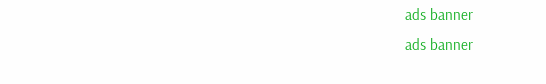ads banner
ads banner